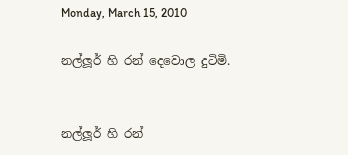Monday, March 15, 2010

නල්ලූර් හි රන් දෙවොල දුටිමි.


නල්ලූර් හි රන්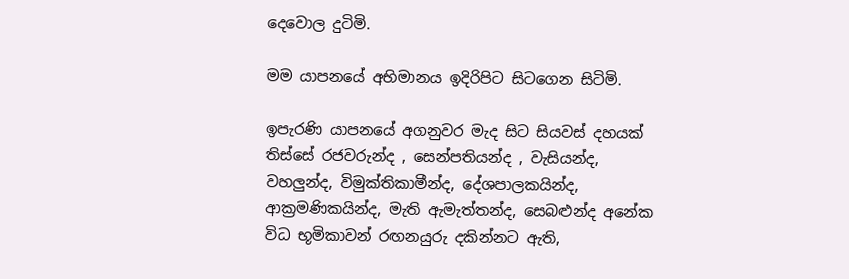දෙවොල දුටිමි.

මම යාපනයේ අභිමානය ඉදිරිපිට සිටගෙන සිටිමි.

ඉපැරණි යාපනයේ අගනුවර මැද සිට සියවස් දහයක් තිස්සේ රජවරුන්ද , සෙන්පතියන්ද , වැසියන්ද, වහලුන්ද, විමුක්තිකාමීන්ද, දේශපාලකයින්ද, ආක්‍රමණිකයින්ද, මැති ඇමැත්තන්ද, සෙබළුන්ද අනේක විධ භූමිකාවන් රඟනයුරු දකින්නට ඇති,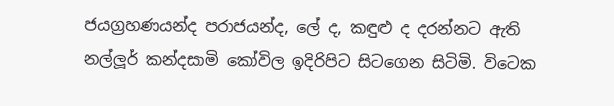ජයග්‍රහණයන්ද පරාජයන්ද, ලේ ද, කඳුළු ද දරන්නට ඇති නල්ලූර් කන්දසාමි කෝවිල ඉදිරිපිට සිටගෙන සිටිමි. විටෙක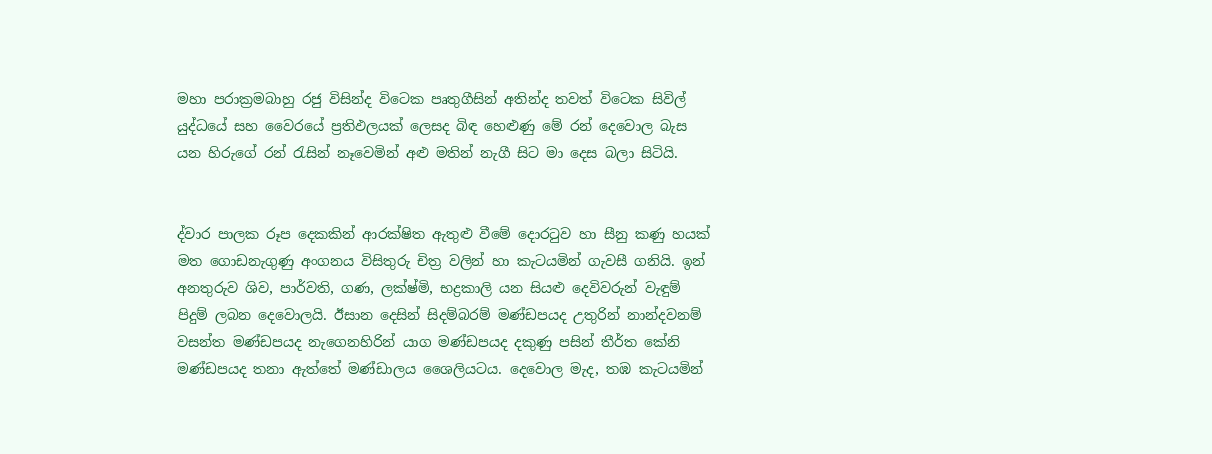මහා පරාක්‍රමබාහු රජු විසින්ද විටෙක පෘතුගීසින් අතින්ද තවත් විටෙක සිවිල් යුද්ධයේ සහ වෛරයේ ප්‍රතිඵලයක් ලෙසද බිඳ හෙළුණු මේ රන් දෙවොල බැස යන හිරුගේ රන් රැසින් නෑවෙමින් අළු මතින් නැගී සිට මා දෙස බලා සිටියි.


ද්වාර පාලක රූප දෙකකින් ආරක්ෂිත ඇතුළු වීමේ දොරටුව හා සීනු කණු හයක් මත ගොඩනැගුණු අංගනය විසිතුරු චිත්‍ර වලින් හා කැටයමින් ගැවසී ගනියි. ඉන් අනතුරුව ශිව, පාර්වති, ගණ, ලක්ෂ්මි, භද්‍රකාලි යන සියළු දෙවිවරුන් වැඳුම් පිදුම් ලබන දෙවොලයි. ඊසාන දෙසින් සිදම්බරම් මණ්ඩපයද උතුරින් නාන්දවනම් වසන්ත මණ්ඩපයද නැගෙනහිරින් යාග මණ්ඩපයද දකුණු පසින් තීර්ත කේනි මණ්ඩපයද තනා ඇත්තේ මණ්ඩාලය ශෛලියටය. දෙවොල මැද, තඹ කැටයමින්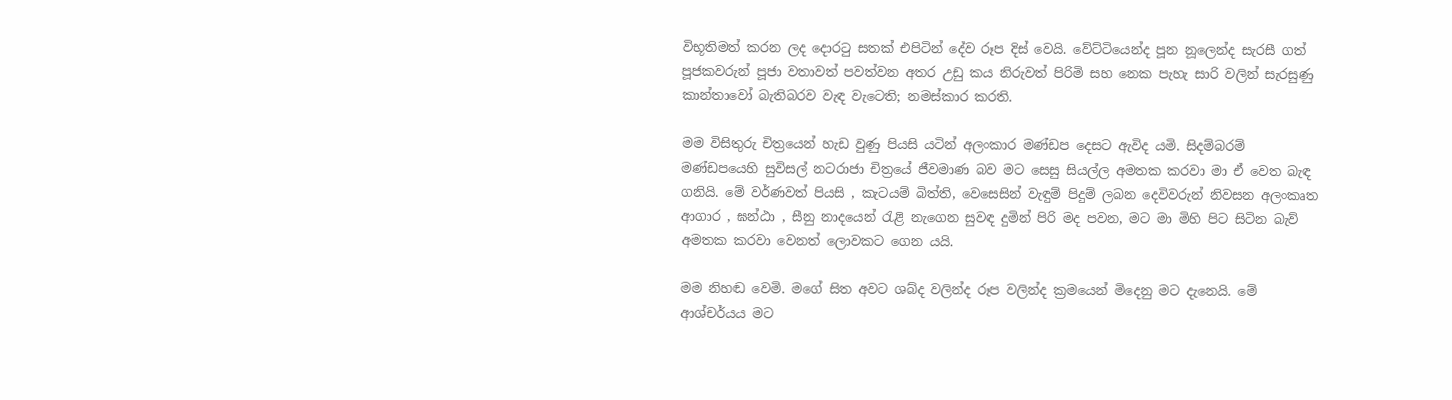විභූතිමත් කරන ලද දොරටු සතක් එපිටින් දේව රූප දිස් වෙයි. වේට්ටියෙන්ද පූන නූලෙන්ද සැරසී ගත් පූජකවරුන් පූජා වතාවත් පවත්වන අතර උඩු කය නිරුවත් පිරිමි සහ නෙක පැහැ සාරි වලින් සැරසුණු කාන්තාවෝ බැතිබරව වැඳ වැටෙති; නමස්කාර කරති.

මම විසිතුරු චිත්‍රයෙන් හැඩ වුණු පියසි යටින් අලංකාර මණ්ඩප දෙසට ඇවිද යමි. සිදම්බරම් මණ්ඩපයෙහි සුවිසල් නටරාජා චිත්‍රයේ ජීවමාණ බව මට සෙසු සියල්ල අමතක කරවා මා ඒ වෙත බැඳ ගනියි. මේ වර්ණවත් පියසි , කැටයම් බිත්ති, වෙසෙසින් වැඳුම් පිදුම් ලබන දෙවිවරුන් නිවසන අලංකෘත ආගාර , ඝන්ඨා , සීනු නාදයෙන් රැළි නැගෙන සුවඳ දුමින් පිරි මද පවන, මට මා මිහි පිට සිටින බැව් අමතක කරවා වෙනත් ලොවක‍ට ගෙන යයි.

මම නිහඬ වෙමි. මගේ සිත අවට ශබ්ද වලින්ද රූප වලින්ද ක්‍රමයෙන් මිදෙනු මට දැනෙයි. මේ ආශ්චර්යය මට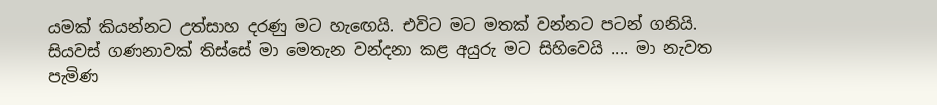යමක් කියන්නට උත්සාහ දරණු මට හැඟෙයි. එවිට මට මතක් වන්න‍ට පටන් ගනියි. සියවස් ගණනාවක් තිස්සේ මා මෙතැන වන්දනා කළ අයුරු මට සිහිවෙයි .... මා නැවත පැමිණ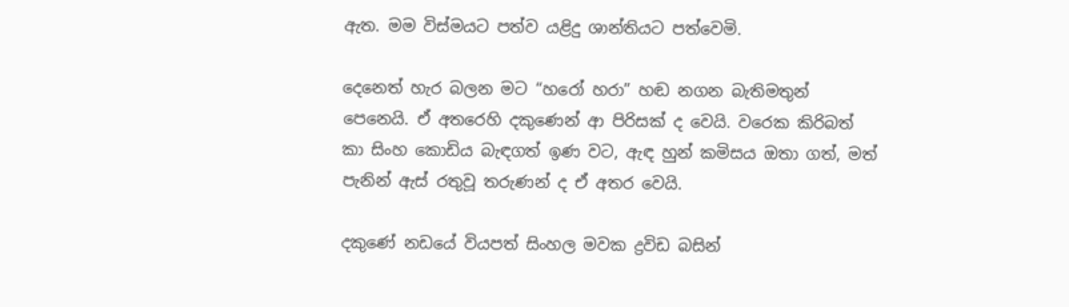ඇත. මම විස්මයට පත්ව යළිදු ශාන්තියට පත්වෙමි.

දෙනෙත් හැර බලන මට “හරෝ හරා” හඬ නගන බැතිමතුන් පෙනෙයි. ඒ අතරෙහි දකුණෙන් ආ පිරිසක් ද වෙයි. වරෙක කිරිබත් කා සිංහ කොඩිය බැඳගත් ඉණ වට, ඇඳ හුන් කමිසය ඔතා ගත්, මත් පැනින් ඇස් රතුවූ තරුණන් ද ඒ අතර වෙයි.

දකුණේ නඩයේ වියපත් සිංහල මවක ද්‍රවිඩ බසින්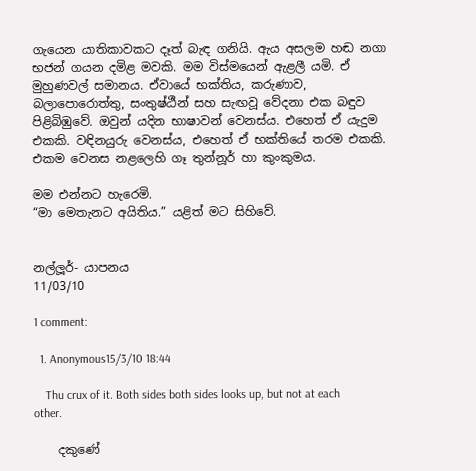ගැයෙන යාතිකාවකට දෑත් බැඳ ගනියි. ඇය අසලම හඬ නගා භජන් ගයන දමිළ මවකි. මම විස්මයෙන් ඇළලී යමි. ඒ මුහුණවල් සමානය. ඒවායේ භක්තිය, කරුණාව, බලාපොරොත්තු, සංතුෂ්ඨීන් සහ සැඟවූ වේදනා එක බඳුව පිළිබිඹුවේ. ඔවුන් යදින භාෂාවන් වෙනස්ය. එහෙත් ඒ යැදුම එකකි. වඳිනයුරු වෙනස්ය, එහෙත් ඒ භක්තියේ තරම එකකි. එකම වෙනස නළලෙහි ගෑ තුන්නූර් හා කුංකුමය.

මම එන්නට හැරෙමි.
“මා මෙතැනට අයිතිය.” යළිත් මට සිහිවේ.


නල්ලූර්- යාපනය
11/03/10

1 comment:

  1. Anonymous15/3/10 18:44

    Thu crux of it. Both sides both sides looks up, but not at each other.

    දකුණේ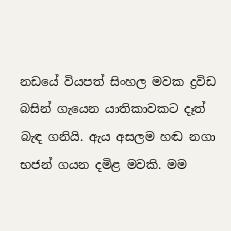නඩයේ වියපත් සිංහල මවක ද්‍රවිඩ බසින් ගැයෙන යාතිකාවකට දෑත් බැඳ ගනියි. ඇය අසලම හඬ නගා භජන් ගයන දමිළ මවකි. මම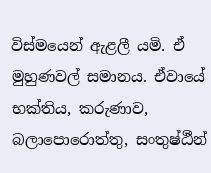විස්මයෙන් ඇළලී යමි. ඒ මුහුණවල් සමානය. ඒවායේ භක්තිය, කරුණාව, බලාපොරොත්තු, සංතුෂ්ඨීන්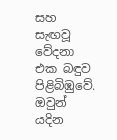සහ සැඟවූ වේදනා එක බඳුව පිළිබිඹුවේ. ඔවුන් යදින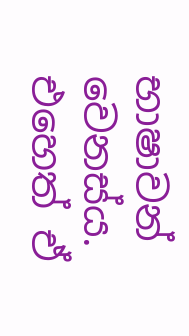භාෂාවන් වෙනස්ය. එහෙත් ඒ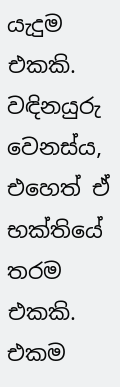යැදුම එකකි. වඳිනයුරු වෙනස්ය, එහෙත් ඒ භක්තියේ තරම එකකි. එකම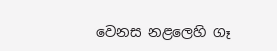වෙනස නළලෙහි ගෑ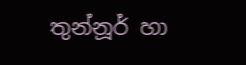තුන්නූර් හා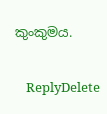කුංකුමය.

    ReplyDelete